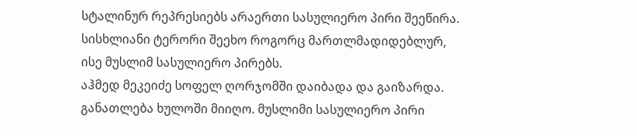სტალინურ რეპრესიებს არაერთი სასულიერო პირი შეეწირა. სისხლიანი ტერორი შეეხო როგორც მართლმადიდებლურ, ისე მუსლიმ სასულიერო პირებს.
აჰმედ მეკეიძე სოფელ ღორჯომში დაიბადა და გაიზარდა. განათლება ხულოში მიიღო. მუსლიმი სასულიერო პირი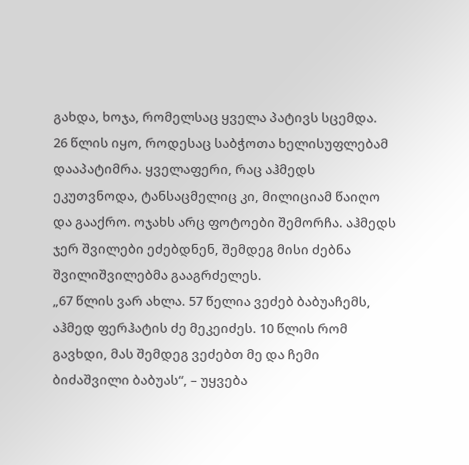გახდა, ხოჯა, რომელსაც ყველა პატივს სცემდა.
26 წლის იყო, როდესაც საბჭოთა ხელისუფლებამ დააპატიმრა. ყველაფერი, რაც აჰმედს ეკუთვნოდა, ტანსაცმელიც კი, მილიციამ წაიღო და გააქრო. ოჯახს არც ფოტოები შემორჩა. აჰმედს ჯერ შვილები ეძებდნენ, შემდეგ მისი ძებნა შვილიშვილებმა გააგრძელეს.
„67 წლის ვარ ახლა. 57 წელია ვეძებ ბაბუაჩემს, აჰმედ ფერჰატის ძე მეკეიძეს. 10 წლის რომ გავხდი, მას შემდეგ ვეძებთ მე და ჩემი ბიძაშვილი ბაბუას“, – უყვება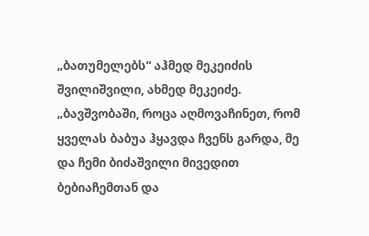„ბათუმელებს“ აჰმედ მეკეიძის შვილიშვილი, ახმედ მეკეიძე.
„ბავშვობაში, როცა აღმოვაჩინეთ, რომ ყველას ბაბუა ჰყავდა ჩვენს გარდა, მე და ჩემი ბიძაშვილი მივედით ბებიაჩემთან და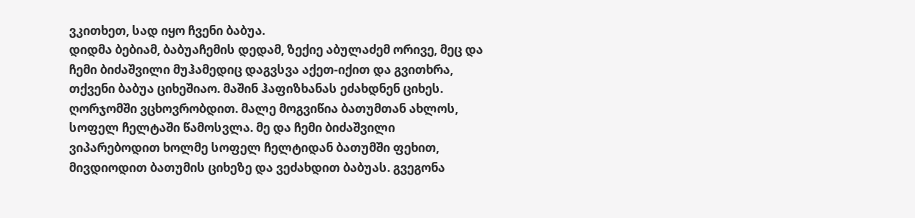ვკითხეთ, სად იყო ჩვენი ბაბუა.
დიდმა ბებიამ, ბაბუაჩემის დედამ, ზექიე აბულაძემ ორივე, მეც და ჩემი ბიძაშვილი მუჰამედიც დაგვსვა აქეთ-იქით და გვითხრა, თქვენი ბაბუა ციხეშიაო. მაშინ ჰაფიზხანას ეძახდნენ ციხეს.
ღორჯომში ვცხოვრობდით. მალე მოგვიწია ბათუმთან ახლოს, სოფელ ჩელტაში წამოსვლა. მე და ჩემი ბიძაშვილი ვიპარებოდით ხოლმე სოფელ ჩელტიდან ბათუმში ფეხით, მივდიოდით ბათუმის ციხეზე და ვეძახდით ბაბუას. გვეგონა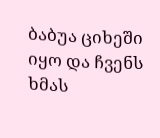ბაბუა ციხეში იყო და ჩვენს ხმას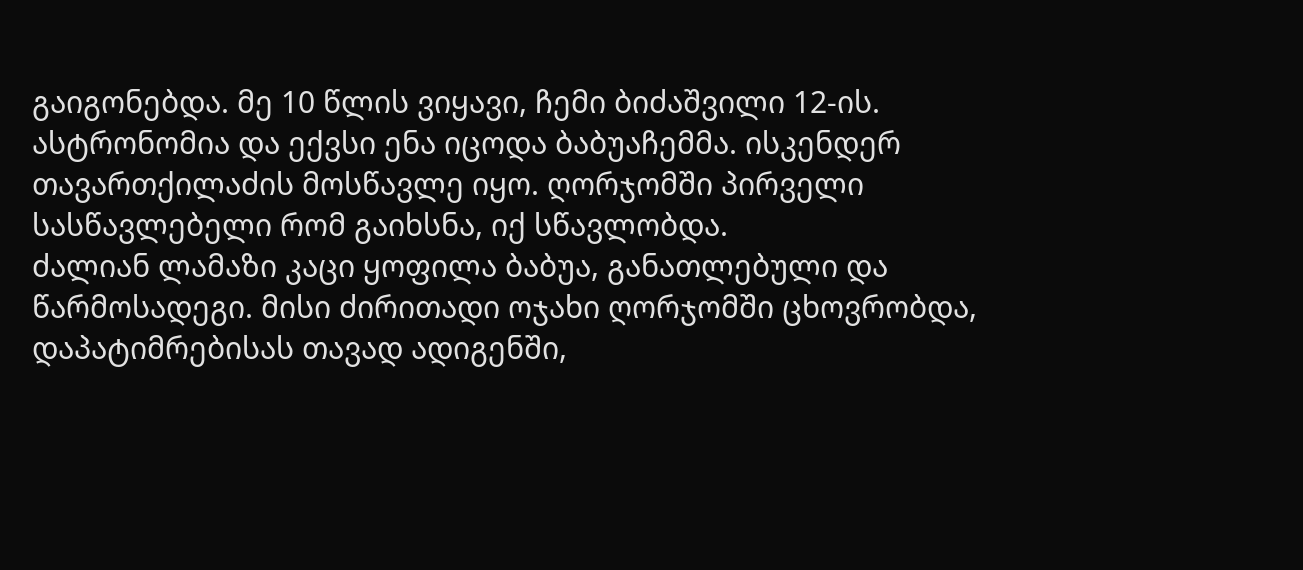გაიგონებდა. მე 10 წლის ვიყავი, ჩემი ბიძაშვილი 12-ის.
ასტრონომია და ექვსი ენა იცოდა ბაბუაჩემმა. ისკენდერ თავართქილაძის მოსწავლე იყო. ღორჯომში პირველი სასწავლებელი რომ გაიხსნა, იქ სწავლობდა.
ძალიან ლამაზი კაცი ყოფილა ბაბუა, განათლებული და წარმოსადეგი. მისი ძირითადი ოჯახი ღორჯომში ცხოვრობდა, დაპატიმრებისას თავად ადიგენში,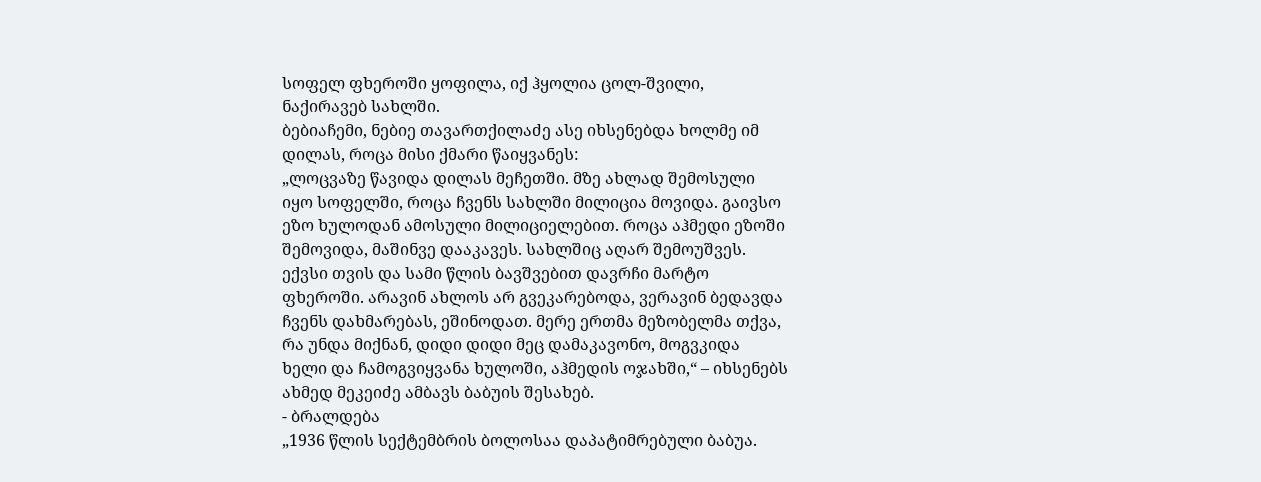სოფელ ფხეროში ყოფილა, იქ ჰყოლია ცოლ-შვილი, ნაქირავებ სახლში.
ბებიაჩემი, ნებიე თავართქილაძე ასე იხსენებდა ხოლმე იმ დილას, როცა მისი ქმარი წაიყვანეს:
„ლოცვაზე წავიდა დილას მეჩეთში. მზე ახლად შემოსული იყო სოფელში, როცა ჩვენს სახლში მილიცია მოვიდა. გაივსო ეზო ხულოდან ამოსული მილიციელებით. როცა აჰმედი ეზოში შემოვიდა, მაშინვე დააკავეს. სახლშიც აღარ შემოუშვეს.
ექვსი თვის და სამი წლის ბავშვებით დავრჩი მარტო ფხეროში. არავინ ახლოს არ გვეკარებოდა, ვერავინ ბედავდა ჩვენს დახმარებას, ეშინოდათ. მერე ერთმა მეზობელმა თქვა, რა უნდა მიქნან, დიდი დიდი მეც დამაკავონო, მოგვკიდა ხელი და ჩამოგვიყვანა ხულოში, აჰმედის ოჯახში,“ – იხსენებს ახმედ მეკეიძე ამბავს ბაბუის შესახებ.
- ბრალდება
„1936 წლის სექტემბრის ბოლოსაა დაპატიმრებული ბაბუა.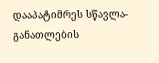დააპატიმრეს სწავლა-განათლების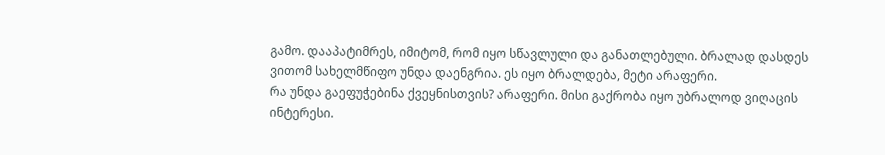გამო. დააპატიმრეს, იმიტომ, რომ იყო სწავლული და განათლებული. ბრალად დასდეს ვითომ სახელმწიფო უნდა დაენგრია. ეს იყო ბრალდება, მეტი არაფერი.
რა უნდა გაეფუჭებინა ქვეყნისთვის? არაფერი. მისი გაქრობა იყო უბრალოდ ვიღაცის ინტერესი.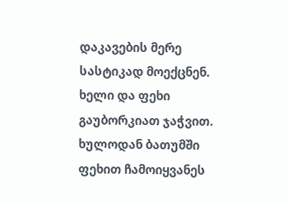დაკავების მერე სასტიკად მოექცნენ. ხელი და ფეხი გაუბორკიათ ჯაჭვით. ხულოდან ბათუმში ფეხით ჩამოიყვანეს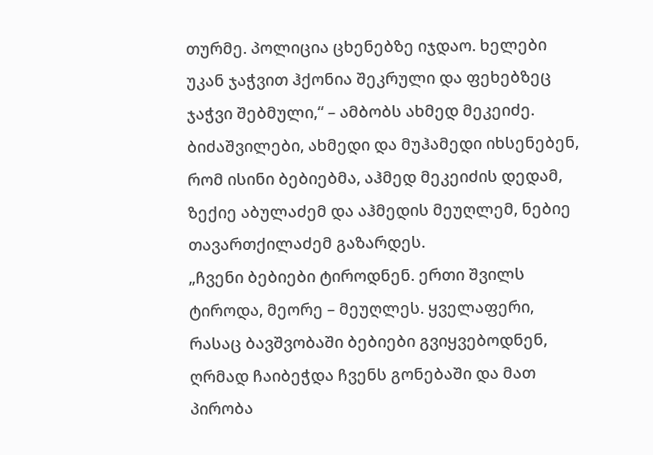თურმე. პოლიცია ცხენებზე იჯდაო. ხელები უკან ჯაჭვით ჰქონია შეკრული და ფეხებზეც ჯაჭვი შებმული,“ – ამბობს ახმედ მეკეიძე.
ბიძაშვილები, ახმედი და მუჰამედი იხსენებენ, რომ ისინი ბებიებმა, აჰმედ მეკეიძის დედამ, ზექიე აბულაძემ და აჰმედის მეუღლემ, ნებიე თავართქილაძემ გაზარდეს.
„ჩვენი ბებიები ტიროდნენ. ერთი შვილს ტიროდა, მეორე – მეუღლეს. ყველაფერი, რასაც ბავშვობაში ბებიები გვიყვებოდნენ, ღრმად ჩაიბეჭდა ჩვენს გონებაში და მათ პირობა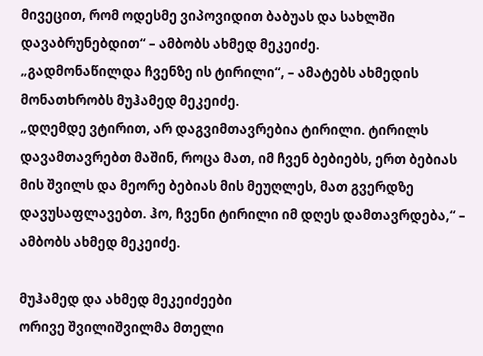მივეცით, რომ ოდესმე ვიპოვიდით ბაბუას და სახლში დავაბრუნებდით“ – ამბობს ახმედ მეკეიძე.
„გადმონაწილდა ჩვენზე ის ტირილი“, – ამატებს ახმედის მონათხრობს მუჰამედ მეკეიძე.
„დღემდე ვტირით, არ დაგვიმთავრებია ტირილი. ტირილს დავამთავრებთ მაშინ, როცა მათ, იმ ჩვენ ბებიებს, ერთ ბებიას მის შვილს და მეორე ბებიას მის მეუღლეს, მათ გვერდზე დავუსაფლავებთ. ჰო, ჩვენი ტირილი იმ დღეს დამთავრდება,“ – ამბობს ახმედ მეკეიძე.

მუჰამედ და ახმედ მეკეიძეები
ორივე შვილიშვილმა მთელი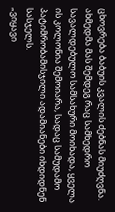ცხოვრება ბაბუის კვალის ძებნას მიუძღვნა.
ახმედმა მას შემდეგ რაც სამხედრო სავალდებულო სამსახური მოიხადა, ყველა ის კოლონია შემოიარა, სადაც სამუდამო პატიმრობამისჯილი ადამიანები იხდიდნენ სასჯელს.
„ვიყავი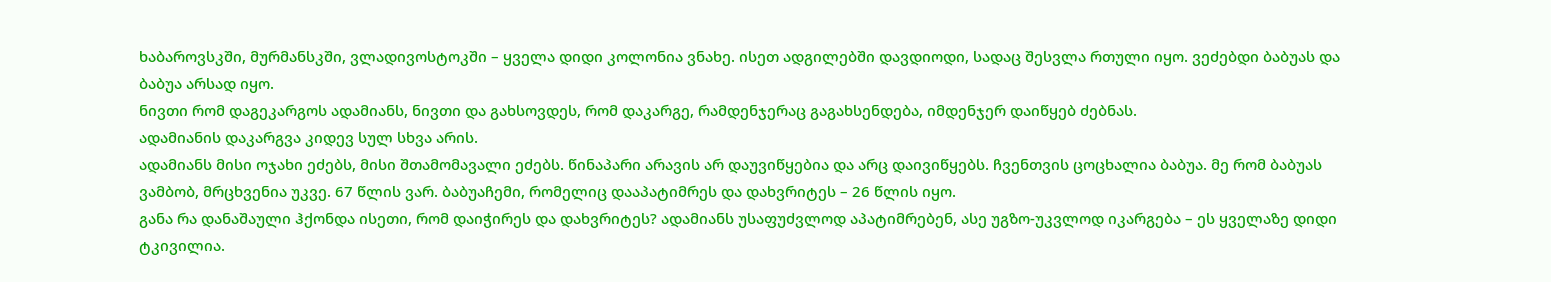ხაბაროვსკში, მურმანსკში, ვლადივოსტოკში – ყველა დიდი კოლონია ვნახე. ისეთ ადგილებში დავდიოდი, სადაც შესვლა რთული იყო. ვეძებდი ბაბუას და ბაბუა არსად იყო.
ნივთი რომ დაგეკარგოს ადამიანს, ნივთი და გახსოვდეს, რომ დაკარგე, რამდენჯერაც გაგახსენდება, იმდენჯერ დაიწყებ ძებნას.
ადამიანის დაკარგვა კიდევ სულ სხვა არის.
ადამიანს მისი ოჯახი ეძებს, მისი შთამომავალი ეძებს. წინაპარი არავის არ დაუვიწყებია და არც დაივიწყებს. ჩვენთვის ცოცხალია ბაბუა. მე რომ ბაბუას ვამბობ, მრცხვენია უკვე. 67 წლის ვარ. ბაბუაჩემი, რომელიც დააპატიმრეს და დახვრიტეს – 26 წლის იყო.
განა რა დანაშაული ჰქონდა ისეთი, რომ დაიჭირეს და დახვრიტეს? ადამიანს უსაფუძვლოდ აპატიმრებენ, ასე უგზო-უკვლოდ იკარგება – ეს ყველაზე დიდი ტკივილია.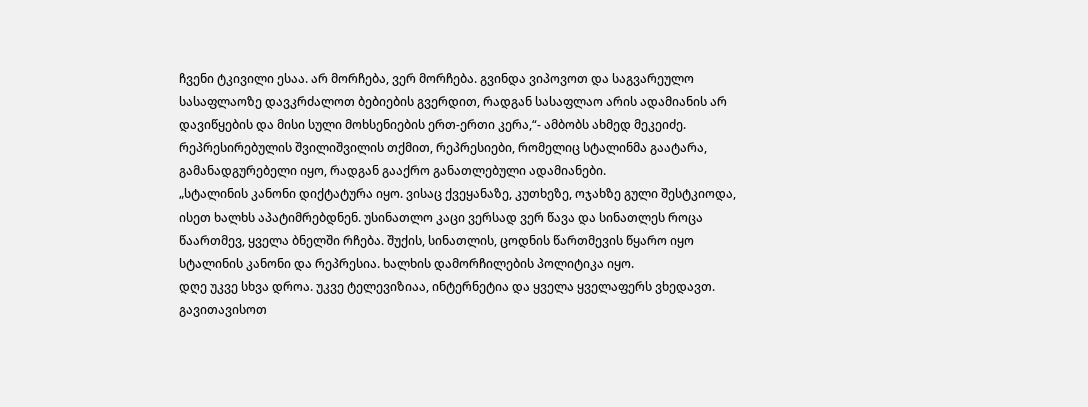ჩვენი ტკივილი ესაა. არ მორჩება, ვერ მორჩება. გვინდა ვიპოვოთ და საგვარეულო სასაფლაოზე დავკრძალოთ ბებიების გვერდით, რადგან სასაფლაო არის ადამიანის არ დავიწყების და მისი სული მოხსენიების ერთ-ერთი კერა,“- ამბობს ახმედ მეკეიძე.
რეპრესირებულის შვილიშვილის თქმით, რეპრესიები, რომელიც სტალინმა გაატარა, გამანადგურებელი იყო, რადგან გააქრო განათლებული ადამიანები.
„სტალინის კანონი დიქტატურა იყო. ვისაც ქვეყანაზე, კუთხეზე, ოჯახზე გული შესტკიოდა, ისეთ ხალხს აპატიმრებდნენ. უსინათლო კაცი ვერსად ვერ წავა და სინათლეს როცა წაართმევ, ყველა ბნელში რჩება. შუქის, სინათლის, ცოდნის წართმევის წყარო იყო სტალინის კანონი და რეპრესია. ხალხის დამორჩილების პოლიტიკა იყო.
დღე უკვე სხვა დროა. უკვე ტელევიზიაა, ინტერნეტია და ყველა ყველაფერს ვხედავთ. გავითავისოთ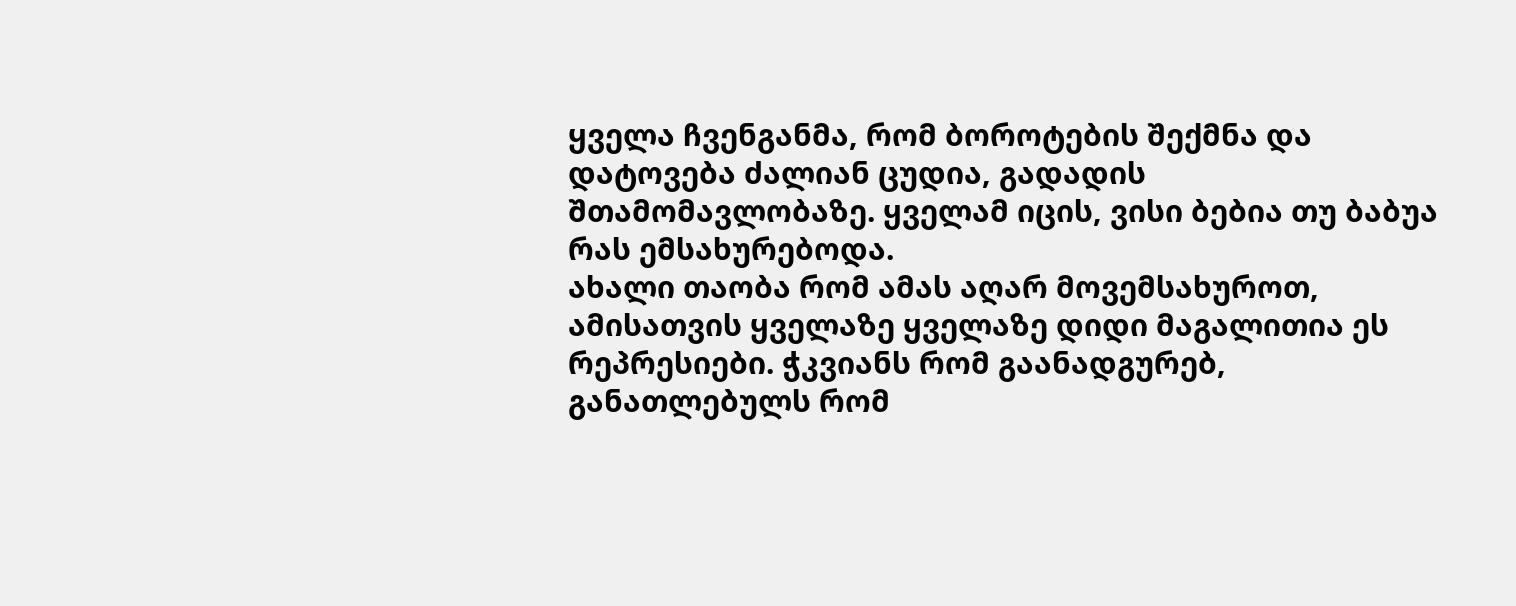ყველა ჩვენგანმა, რომ ბოროტების შექმნა და დატოვება ძალიან ცუდია, გადადის შთამომავლობაზე. ყველამ იცის, ვისი ბებია თუ ბაბუა რას ემსახურებოდა.
ახალი თაობა რომ ამას აღარ მოვემსახუროთ, ამისათვის ყველაზე ყველაზე დიდი მაგალითია ეს რეპრესიები. ჭკვიანს რომ გაანადგურებ, განათლებულს რომ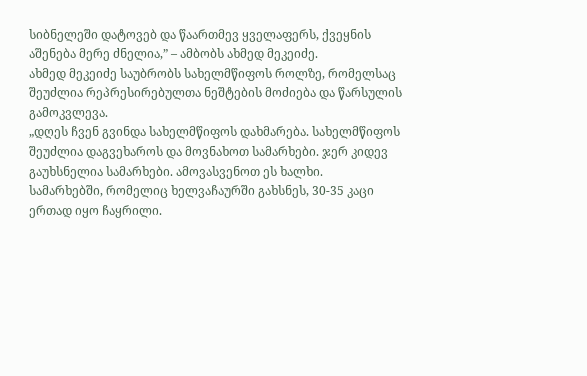სიბნელეში დატოვებ და წაართმევ ყველაფერს, ქვეყნის აშენება მერე ძნელია,” – ამბობს ახმედ მეკეიძე.
ახმედ მეკეიძე საუბრობს სახელმწიფოს როლზე, რომელსაც შეუძლია რეპრესირებულთა ნეშტების მოძიება და წარსულის გამოკვლევა.
„დღეს ჩვენ გვინდა სახელმწიფოს დახმარება. სახელმწიფოს შეუძლია დაგვეხაროს და მოვნახოთ სამარხები. ჯერ კიდევ გაუხსნელია სამარხები. ამოვასვენოთ ეს ხალხი.
სამარხებში, რომელიც ხელვაჩაურში გახსნეს, 30-35 კაცი ერთად იყო ჩაყრილი.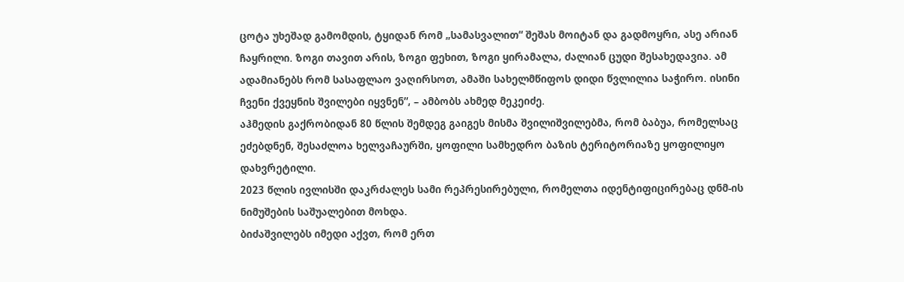ცოტა უხეშად გამომდის, ტყიდან რომ „სამასვალით“ შეშას მოიტან და გადმოყრი, ასე არიან ჩაყრილი. ზოგი თავით არის, ზოგი ფეხით, ზოგი ყირამალა, ძალიან ცუდი შესახედავია. ამ ადამიანებს რომ სასაფლაო ვაღირსოთ, ამაში სახელმწიფოს დიდი წვლილია საჭირო. ისინი ჩვენი ქვეყნის შვილები იყვნენ”, – ამბობს ახმედ მეკეიძე.
აჰმედის გაქრობიდან 80 წლის შემდეგ გაიგეს მისმა შვილიშვილებმა, რომ ბაბუა, რომელსაც ეძებდნენ, შესაძლოა ხელვაჩაურში, ყოფილი სამხედრო ბაზის ტერიტორიაზე ყოფილიყო დახვრეტილი.
2023 წლის ივლისში დაკრძალეს სამი რეპრესირებული, რომელთა იდენტიფიცირებაც დნმ-ის ნიმუშების საშუალებით მოხდა.
ბიძაშვილებს იმედი აქვთ, რომ ერთ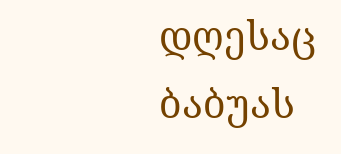დღესაც ბაბუას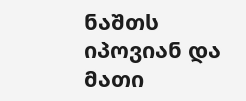ნაშთს იპოვიან და მათი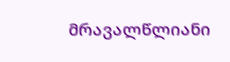მრავალწლიანი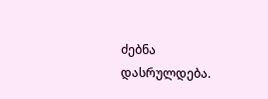ძებნა დასრულდება.